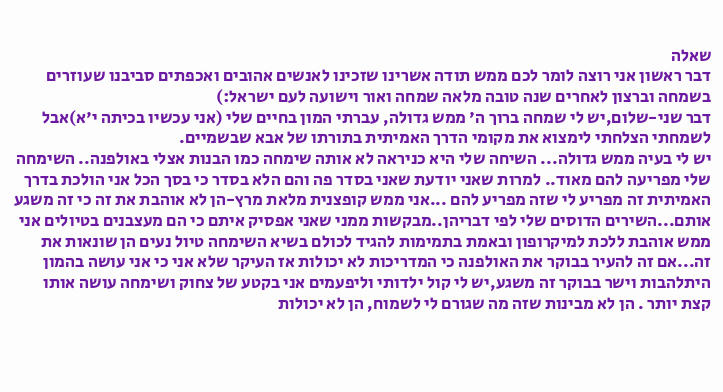שאלה
דבר ראשון אני רוצה לומר לכם ממש תודה אשרינו שזכינו לאנשים אהובים ואכפתים סביבנו שעוזרים בשמחה וברצון לאחרים שנה טובה מלאה שמחה ואור וישועה לעם ישראל:)
דבר שני-שלום,יש לי שמחה ברוך ה' ממש גדולה, עברתי המון בחיים שלי (אני עכשיו בכיתה י'א)אבל לשמחתי הצלחתי לימצוא את מקומי הדרך האמיתית בתורתו של אבא שבשמיים.
יש לי בעיה ממש גדולה... השיחה שלי היא כניראה לא אותה שימחה כמו הבנות אצלי באולפנה.. השימחה שלי מפריעה להם מאוד.. למרות שאני יודעת שאני בסדר פה והם הלא בסדר כי בסך הכל אני הולכת בדרך האמיתית זה מפריע לי שזה מפריע להם ...אני ממש קופצנית מלאת מרץ-הן לא אוהבת את זה כי זה משגע אותם...השירים הדוסים שלי לפי דבריהן..מבקשות ממני שאני אפסיק איתם כי הם מעצבנים בטיולים אני ממש אוהבת ללכת למיקרופון ובאמת בתמימות להגיד לכולם בשיא השימחה טיול נעים הן שונאות את זה...אם זה להעיר בבוקר את האולפנה כי המדריכות לא יכולות אז העיקר שלא אני כי אני עושה בהמון היתלהבות וישר בבוקר זה משגע,יש לי קול ילדותי וליפעמים אני בקטע של צחוק ושימחה עושה אותו קצת יותר . הן לא מבינות שזה מה שגורם לי לשמוח, הן לא יכולות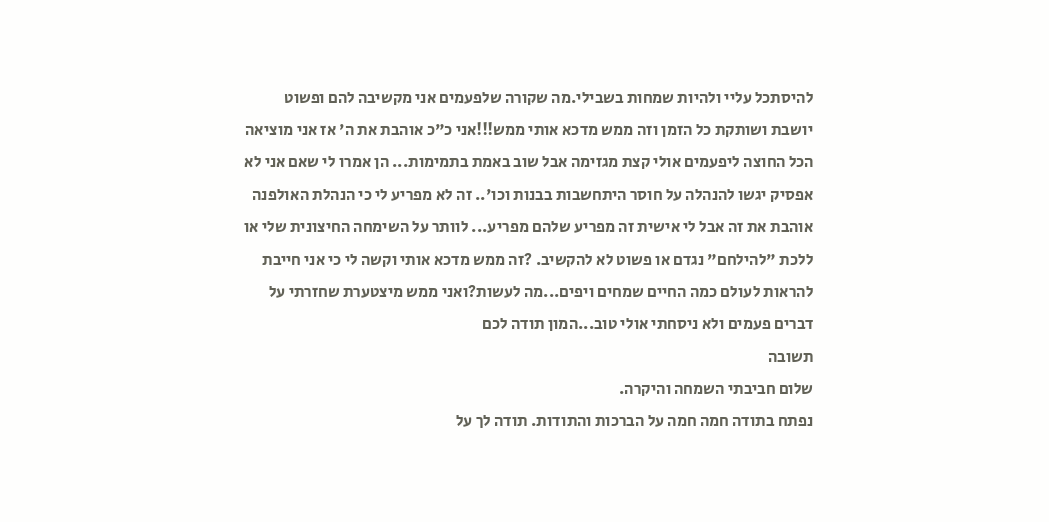להיסתכל עליי ולהיות שמחות בשבילי.מה שקורה שלפעמים אני מקשיבה להם ופשוט יושבת ושותקת כל הזמן וזה ממש מדכא אותי ממש!!!אני כ"כ אוהבת את ה' אז אני מוציאה הכל החוצה ליפעמים אולי קצת מגזימה אבל שוב באמת בתמימות... הן אמרו לי שאם אני לא אפסיק יגשו להנהלה על חוסר היתחשבות בבנות וכו'.. זה לא מפריע לי כי הנהלת האולפנה אוהבת את זה אבל לי אישית זה מפריע שלהם מפריע... לוותר על השימחה החיצונית שלי או ללכת "להילחם" נגדם או פשוט לא להקשיב. ?זה ממש מדכא אותי וקשה לי כי אני חייבת להראות לעולם כמה החיים שמחים ויפים...מה לעשות?ואני ממש מיצטערת שחזרתי על דברים פעמים ולא ניסחתי אולי טוב...המון תודה לכם
תשובה
שלום חביבתי השמחה והיקרה.
נפתח בתודה חמה חמה על הברכות והתודות. תודה לך על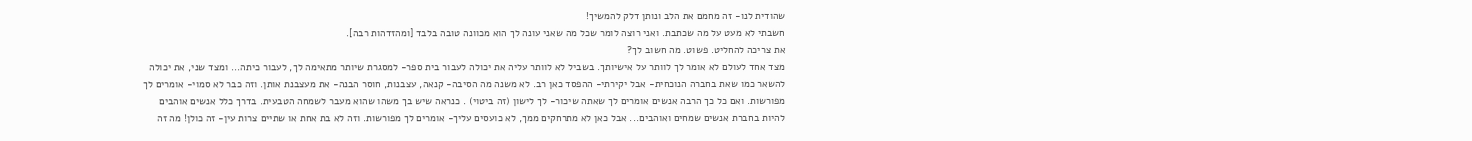שהודית לנו- זה מחמם את הלב ונותן דלק להמשיך!
חשבתי לא מעט על מה שכתבת. ואני רוצה לומר שכל מה שאני עונה לך הוא מכוונה טובה בלבד [ומהזדהות רבה].
את צריכה להחליט. פשוט. מה חשוב לך?
מצד אחד לעולם לא אומר לך לוותר על אישיותך. בשביל לא לוותר עליה את יכולה לעבור בית ספר- למסגרת שיותר מתאימה לך, לעבור כיתה... ומצד שני, את יכולה להשאר כמו שאת בחברה הנוכחית- אבל יקירתי- ההפסד כאן רב. לא משנה מה הסיבה- קנאה, עצבנות, חוסר הבנה- את מעצבנת אותן. וזה כבר לא סמוי- אומרים לך מפורשות. ואם כל כך הרבה אנשים אומרים לך שאתה שיכור- לך לישון (זה ביטוי) . כנראה שיש בך משהו שהוא מעבר לשמחה הטבעית. בדרך כלל אנשים אוהבים להיות בחברת אנשים שמחים ואוהבים... אבל כאן לא מתרחקים ממך, לא כועסים עליך- אומרים לך מפורשות. וזה לא בת אחת או שתיים צרות עין- זה כולן! מה זה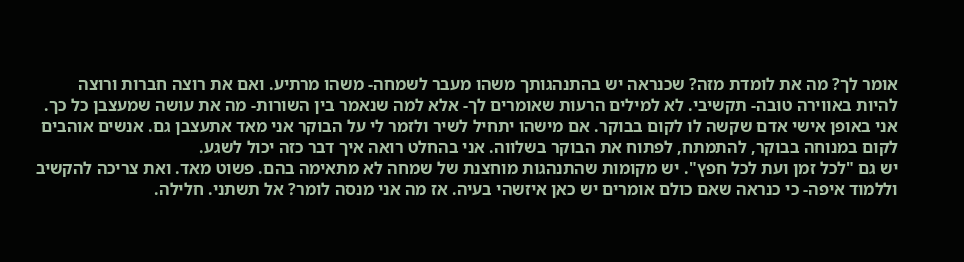אומר לך? מה את לומדת מזה? שכנראה יש בהתנהגותך משהו מעבר לשמחה- משהו מרתיע. ואם את רוצה חברות ורוצה להיות באווירה טובה- תקשיבי. לא למילים הרעות שאומרים לך- אלא למה שנאמר בין השורות- מה את עושה שמעצבן כל כך. אני באופן אישי אדם שקשה לו לקום בבוקר. אם מישהו יתחיל לשיר ולזמר לי על הבוקר אני מאד אתעצבן גם. אנשים אוהבים לקום במנוחה בבוקר, להתמתח, לפתוח את הבוקר בשלווה. אני בהחלט רואה איך דבר כזה יכול לשגע.
יש גם "לכל זמן ועת לכל חפץ". יש מקומות שהתנהגות מוחצנת של שמחה לא מתאימה בהם. פשוט מאד. ואת צריכה להקשיב וללמוד איפה- כי כנראה שאם כולם אומרים יש כאן איזשהי בעיה. אז מה אני מנסה לומר? אל תשתני. חלילה.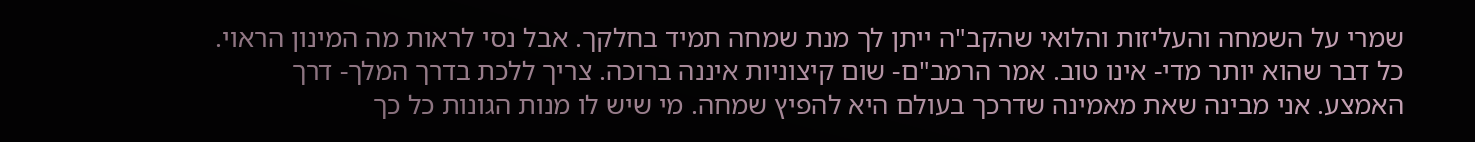שמרי על השמחה והעליזות והלואי שהקב"ה ייתן לך מנת שמחה תמיד בחלקך. אבל נסי לראות מה המינון הראוי. כל דבר שהוא יותר מדי- אינו טוב. אמר הרמב"ם- שום קיצוניות איננה ברוכה. צריך ללכת בדרך המלך- דרך האמצע. אני מבינה שאת מאמינה שדרכך בעולם היא להפיץ שמחה. מי שיש לו מנות הגונות כל כך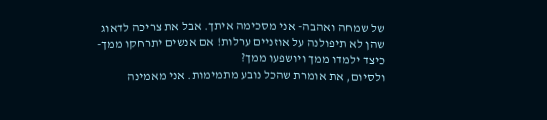של שמחה ואהבה- אני מסכימה איתך. אבל את צריכה לדאוג שהן לא תיפולנה על אוזניים ערלות! אם אנשים יתרחקו ממך- כיצד ילמדו ממך ויושפעו ממך?
ולסיום, את אומרת שהכל נובע מתמימות. אני מאמינה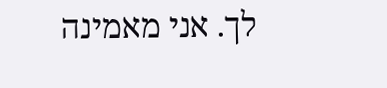לך. אני מאמינה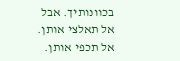בכוונותיך. אבל אל תאלצי אותן. אל תכפי אותן.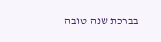בברכת שנה טובה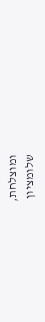ומוצלחת,
שלומציון